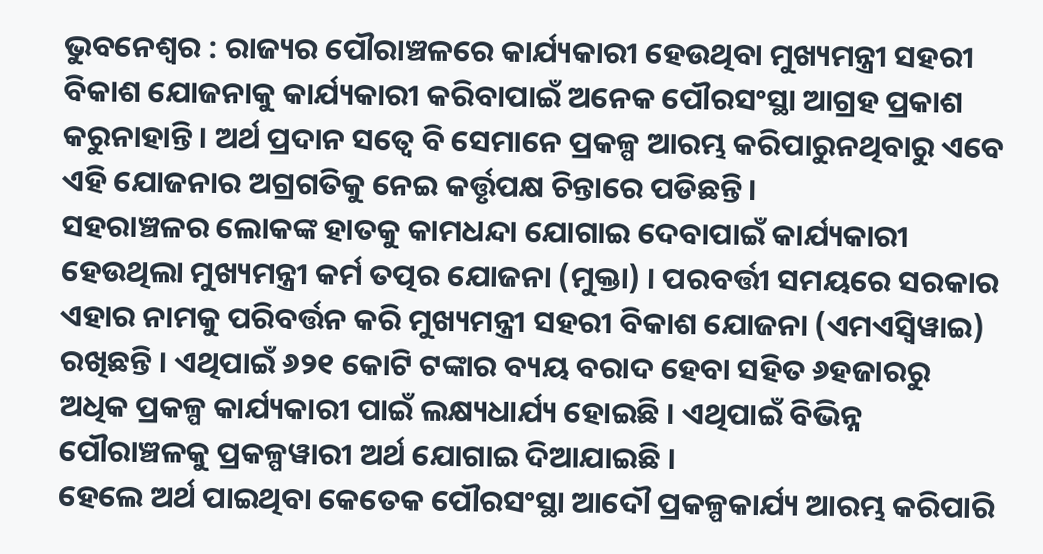ଭୁବନେଶ୍ୱର : ରାଜ୍ୟର ପୌରାଞ୍ଚଳରେ କାର୍ଯ୍ୟକାରୀ ହେଉଥିବା ମୁଖ୍ୟମନ୍ତ୍ରୀ ସହରୀ ବିକାଶ ଯୋଜନାକୁ କାର୍ଯ୍ୟକାରୀ କରିବାପାଇଁ ଅନେକ ପୌରସଂସ୍ଥା ଆଗ୍ରହ ପ୍ରକାଶ କରୁନାହାନ୍ତି । ଅର୍ଥ ପ୍ରଦାନ ସତ୍ୱେ ବି ସେମାନେ ପ୍ରକଳ୍ପ ଆରମ୍ଭ କରିପାରୁନଥିବାରୁ ଏବେ ଏହି ଯୋଜନାର ଅଗ୍ରଗତିକୁ ନେଇ କର୍ତ୍ତୃପକ୍ଷ ଚିନ୍ତାରେ ପଡିଛନ୍ତି ।
ସହରାଞ୍ଚଳର ଲୋକଙ୍କ ହାତକୁ କାମଧନ୍ଦା ଯୋଗାଇ ଦେବାପାଇଁ କାର୍ଯ୍ୟକାରୀ ହେଉଥିଲା ମୁଖ୍ୟମନ୍ତ୍ରୀ କର୍ମ ତତ୍ପର ଯୋଜନା (ମୁକ୍ତା) । ପରବର୍ତ୍ତୀ ସମୟରେ ସରକାର ଏହାର ନାମକୁ ପରିବର୍ତ୍ତନ କରି ମୁଖ୍ୟମନ୍ତ୍ରୀ ସହରୀ ବିକାଶ ଯୋଜନା (ଏମଏସ୍ବିୱାଇ) ରଖିଛନ୍ତି । ଏଥିପାଇଁ ୬୨୧ କୋଟି ଟଙ୍କାର ବ୍ୟୟ ବରାଦ ହେବା ସହିତ ୬ହଜାରରୁ ଅଧିକ ପ୍ରକଳ୍ପ କାର୍ଯ୍ୟକାରୀ ପାଇଁ ଲକ୍ଷ୍ୟଧାର୍ଯ୍ୟ ହୋଇଛି । ଏଥିପାଇଁ ବିଭିନ୍ନ ପୌରାଞ୍ଚଳକୁ ପ୍ରକଳ୍ପୱାରୀ ଅର୍ଥ ଯୋଗାଇ ଦିଆଯାଇଛି ।
ହେଲେ ଅର୍ଥ ପାଇଥିବା କେତେକ ପୌରସଂସ୍ଥା ଆଦୌ ପ୍ରକଳ୍ପକାର୍ଯ୍ୟ ଆରମ୍ଭ କରିପାରି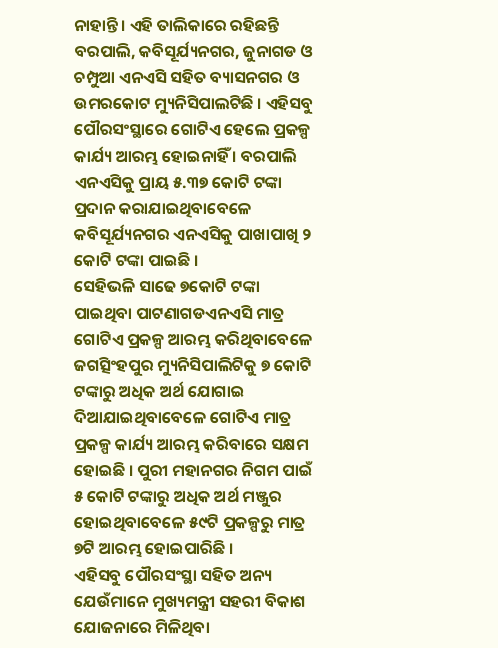ନାହାନ୍ତି । ଏହି ତାଲିକାରେ ରହିଛନ୍ତି ବରପାଲି, କବିସୂର୍ଯ୍ୟନଗର, ଜୁନାଗଡ ଓ ଚମ୍ପୁଆ ଏନଏସି ସହିତ ବ୍ୟାସନଗର ଓ ଉମରକୋଟ ମ୍ୟୁନିସିପାଲଟିଛି । ଏହିସବୁ ପୌରସଂସ୍ଥାରେ ଗୋଟିଏ ହେଲେ ପ୍ରକଳ୍ପ କାର୍ଯ୍ୟ ଆରମ୍ଭ ହୋଇନାହିଁ । ବରପାଲି ଏନଏସିକୁ ପ୍ରାୟ ୫.୩୭ କୋଟି ଟଙ୍କା ପ୍ରଦାନ କରାଯାଇଥିବାବେଳେ କବିସୂର୍ଯ୍ୟନଗର ଏନଏସିକୁ ପାଖାପାଖି ୨ କୋଟି ଟଙ୍କା ପାଇଛି ।
ସେହିଭଳି ସାଢେ ୭କୋଟି ଟଙ୍କା ପାଇଥିବା ପାଟଣାଗଡଏନଏସି ମାତ୍ର ଗୋଟିଏ ପ୍ରକଳ୍ପ ଆରମ୍ଭ କରିଥିବାବେଳେ ଜଗତ୍ସିଂହପୁର ମ୍ୟୁନିସିପାଲିଟିକୁ ୭ କୋଟି ଟଙ୍କାରୁ ଅଧିକ ଅର୍ଥ ଯୋଗାଇ ଦିଆଯାଇଥିବାବେଳେ ଗୋଟିଏ ମାତ୍ର ପ୍ରକଳ୍ପ କାର୍ଯ୍ୟ ଆରମ୍ଭ କରିବାରେ ସକ୍ଷମ ହୋଇଛି । ପୁରୀ ମହାନଗର ନିଗମ ପାଇଁ ୫ କୋଟି ଟଙ୍କାରୁ ଅଧିକ ଅର୍ଥ ମଞ୍ଜୁର ହୋଇଥିବାବେଳେ ୫୯ଟି ପ୍ରକଳ୍ପରୁ ମାତ୍ର ୭ଟି ଆରମ୍ଭ ହୋଇପାରିଛି ।
ଏହିସବୁ ପୌରସଂସ୍ଥା ସହିତ ଅନ୍ୟ ଯେଉଁମାନେ ମୁଖ୍ୟମନ୍ତ୍ରୀ ସହରୀ ବିକାଶ ଯୋଜନାରେ ମିଳିଥିବା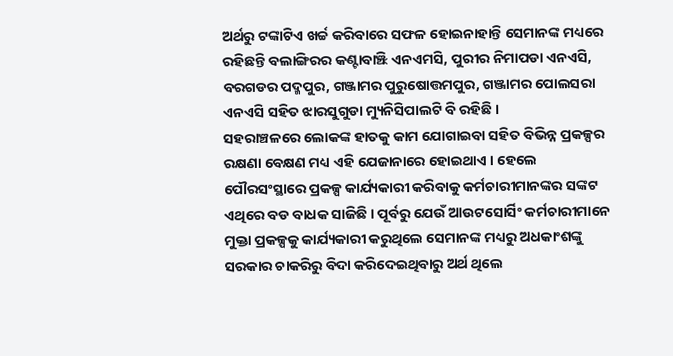ଅର୍ଥରୁ ଟଙ୍କାଟିଏ ଖର୍ଚ୍ଚ କରିବାରେ ସଫଳ ହୋଇନାହାନ୍ତି ସେମାନଙ୍କ ମଧ୍ୟରେ ରହିଛନ୍ତି ବଲାଙ୍ଗିରର କଣ୍ଟାବାଞ୍ଝି ଏନଏମସି, ପୁରୀର ନିମାପଡା ଏନଏସି, ବରଗଡର ପଦ୍ମପୁର, ଗଞ୍ଜାମର ପୁରୁଷୋତ୍ତମପୁର, ଗଞ୍ଜାମର ପୋଲସରା ଏନଏସି ସହିତ ଝାରସୁଗୁଡା ମ୍ୟୁନିସିପାଲଟି ବି ରହିଛି ।
ସହରାଞ୍ଚଳରେ ଲୋକଙ୍କ ହାତକୁ କାମ ଯୋଗାଇବା ସହିତ ବିଭିନ୍ନ ପ୍ରକଳ୍ପର ରକ୍ଷଣା ବେକ୍ଷଣ ମଧ୍ୟ ଏହି ଯେଜାନାରେ ହୋଇଥାଏ । ହେଲେ ପୌରସଂସ୍ଥାରେ ପ୍ରକଳ୍ପ କାର୍ଯ୍ୟକାରୀ କରିବାକୁ କର୍ମଚାରୀମାନଙ୍କର ସଙ୍କଟ ଏଥିରେ ବଡ ବାଧକ ସାଜିଛି । ପୂର୍ବରୁ ଯେଉଁ ଆଉଟସୋର୍ସିଂ କର୍ମଚାରୀମାନେ ମୁକ୍ତା ପ୍ରକଳ୍ପକୁ କାର୍ଯ୍ୟକାରୀ କରୁଥିଲେ ସେମାନଙ୍କ ମଧ୍ୟରୁ ଅଧକାଂଶଙ୍କୁ ସରକାର ଚାକରିରୁ ବିଦା କରିଦେଇଥିବାରୁ ଅର୍ଥ ଥିଲେ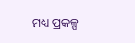ମଧ୍ୟ ପ୍ରକଳ୍ପ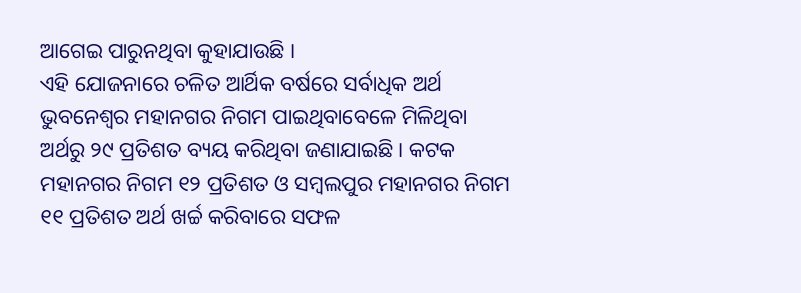ଆଗେଇ ପାରୁନଥିବା କୁହାଯାଉଛି ।
ଏହି ଯୋଜନାରେ ଚଳିତ ଆର୍ଥିକ ବର୍ଷରେ ସର୍ବାଧିକ ଅର୍ଥ ଭୁବନେଶ୍ୱର ମହାନଗର ନିଗମ ପାଇଥିବାବେଳେ ମିଳିଥିବା ଅର୍ଥରୁ ୨୯ ପ୍ରତିଶତ ବ୍ୟୟ କରିଥିବା ଜଣାଯାଇଛି । କଟକ ମହାନଗର ନିଗମ ୧୨ ପ୍ରତିଶତ ଓ ସମ୍ବଲପୁର ମହାନଗର ନିଗମ ୧୧ ପ୍ରତିଶତ ଅର୍ଥ ଖର୍ଚ୍ଚ କରିବାରେ ସଫଳ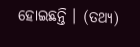ହୋଇଛନ୍ତି । (ତଥ୍ୟ)